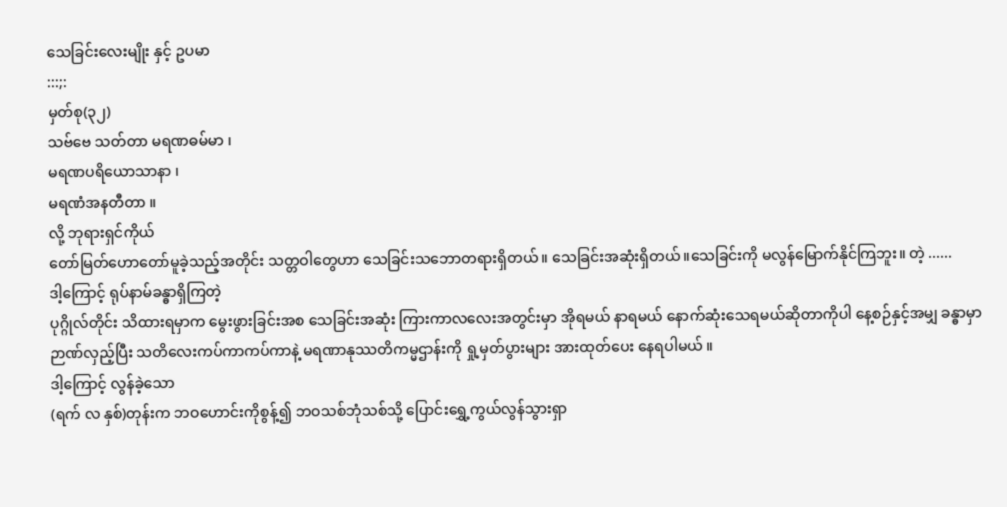သေခြင်းလေးမျိုး နှင့် ဥပမာ
:::;:
မှတ်စု(၃၂)
သဗ်ဗေ သတ်တာ မရဏဓမ်မာ ၊
မရဏပရိယောသာနာ ၊
မရဏံအနတီတာ ။
လို့ ဘုရားရှင်ကိုယ်
တော်မြတ်ဟောတော်မူခဲ့သည့်အတိုင်း သတ္တဝါတွေဟာ သေခြင်းသဘောတရားရှိတယ်။ သေခြင်းအဆုံးရှိတယ်။သေခြင်းကို မလွန်မြောက်နိုင်ကြဘူး။ တဲ့ ......
ဒါ့ကြောင့် ရုပ်နာမ်ခန္ဓာရှိကြတဲ့
ပုဂ္ဂိုလ်တိုင်း သိထားရမှာက မွေးဖွားခြင်းအစ သေခြင်းအဆုံး ကြားကာလလေးအတွင်းမှာ အိုရမယ် နာရမယ် နောက်ဆုံးသေရမယ်ဆိုတာကိုပါ နေ့စဉ်နှင့်အမျှ ခန္ဓာမှာဉာဏ်လှည့်ပြီး သတိလေးကပ်ကာကပ်ကာနဲ့ မရဏာနုဿတိကမ္မဌာန်းကို ရှု့မှတ်ပွားများ အားထုတ်ပေး နေရပါမယ် ။
ဒါ့ကြောင့် လွန်ခဲ့သော
(ရက် လ နှစ်)တုန်းက ဘဝဟောင်းကိုစွန့်၍ ဘဝသစ်ဘုံသစ်သို့ ပြောင်းရွှေ့ကွယ်လွန်သွားရှာ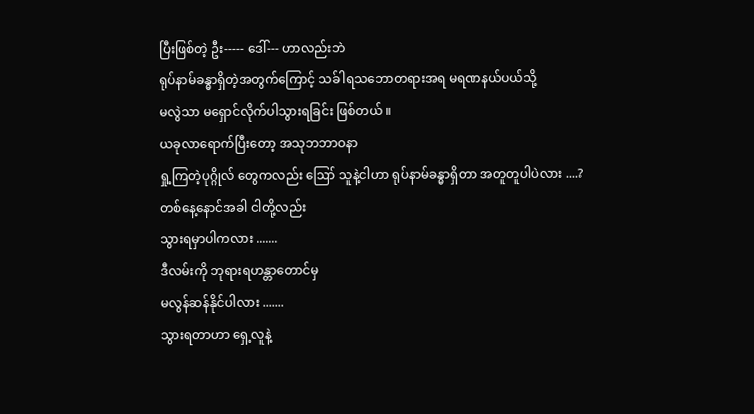ပြီးဖြစ်တဲ့ ဦး----- ဒေါ်--- ဟာလည်းဘဲ
ရုပ်နာမ်ခန္ဓာရှိတဲ့အတွက်ကြောင့် သခ်ါရသဘောတရားအရ မရဏနယ်ပယ်သို့
မလွဲသာ မရှောင်လိုက်ပါသွားရခြင်း ဖြစ်တယ် ။
ယခုလာရောက်ပြီးတော့ အသုဘဘာဝနာ
ရှု့ကြတဲ့ပုဂ္ဂိုလ် တွေကလည်း ဪ သူနဲ့ငါဟာ ရုပ်နာမ်ခန္ဓာရှိတာ အတူတူပါပဲလား ....?
တစ်နေ့နောင်အခါ ငါတို့လည်း
သွားရမှာပါကလား .......
ဒီလမ်းကို ဘုရားရဟန္တာတောင်မှ
မလွန်ဆန်နိုင်ပါလား .......
သွားရတာဟာ ရှေ့လူနဲ့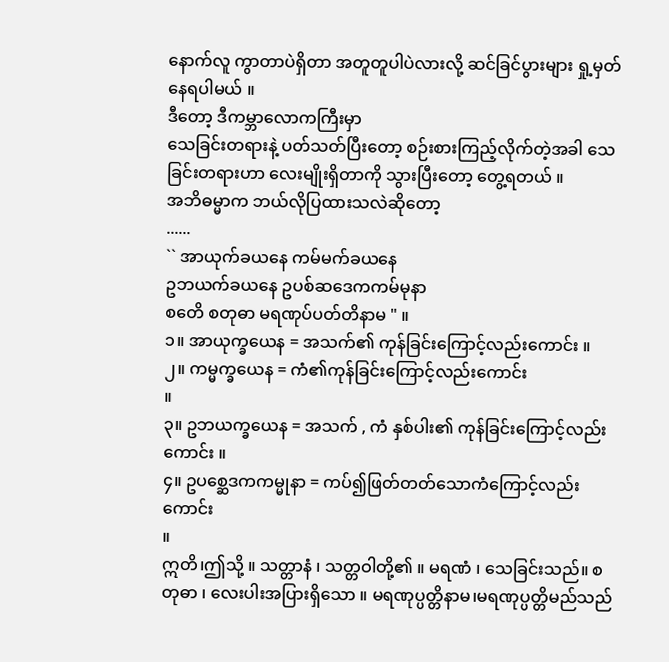နောက်လူ ကွာတာပဲရှိတာ အတူတူပါပဲလားလို့ ဆင်ခြင်ပွားများ ရှု့မှတ်နေရပါမယ် ။
ဒီတော့ ဒီကမ္ဘာလောကကြီးမှာ
သေခြင်းတရားနဲ့ ပတ်သတ်ပြီးတော့ စဉ်းစားကြည့်လိုက်တဲ့အခါ သေခြင်းတရားဟာ လေးမျိုးရှိတာကို သွားပြီးတော့ တွေ့ရတယ် ။
အဘိဓမ္မာက ဘယ်လိုပြထားသလဲဆိုတော့
......
`` အာယုက်ခယနေ ကမ်မက်ခယနေ
ဥဘယက်ခယနေ ဥပစ်ဆဒေကကမ်မုနာ
စတေိ စတုဓာ မရဏုပ်ပတ်တိနာမ " ။
၁။ အာယုက္ခယေန = အသက်၏ ကုန်ခြင်းကြောင့်လည်းကောင်း ။
၂။ ကမ္မက္ခယေန = ကံ၏ကုန်ခြင်းကြောင့်လည်းကောင်း
။
၃။ ဥဘယက္ခယေန = အသက် , ကံ နှစ်ပါး၏ ကုန်ခြင်းကြောင့်လည်းကောင်း ။
၄။ ဥပစ္ဆေဒကကမ္မုနာ = ကပ်၍ဖြတ်တတ်သောကံကြောင့်လည်းကောင်း
။
ဣတိ၊ဤသို့ ။ သတ္တာနံ ၊ သတ္တဝါတို့၏ ။ မရဏံ ၊ သေခြင်းသည်။ စတုဓာ ၊ လေးပါးအပြားရှိသော ။ မရဏုပ္ပတ္တိနာမ၊မရဏုပ္ပတ္တိမည်သည်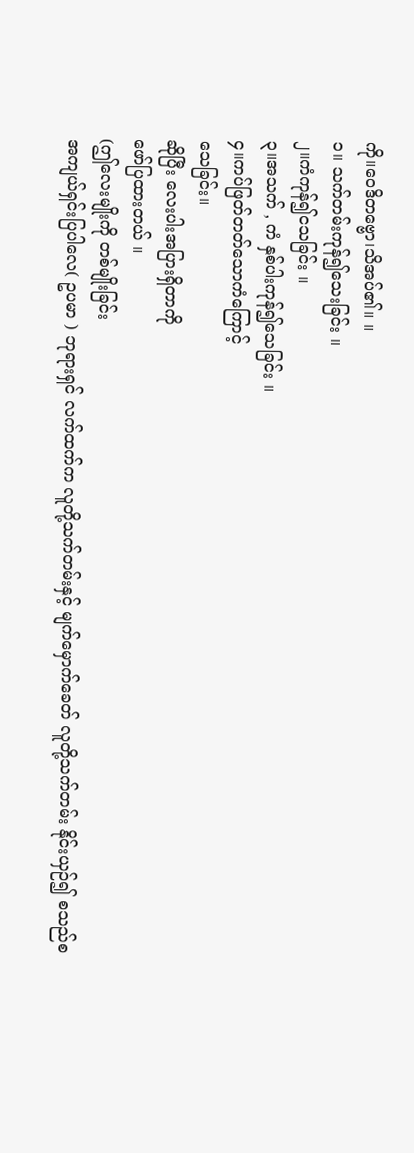ကို။ဝေဒိတဗ္ဗော၊သိအပ်၏။ ။
၁။ သက်တမ်းကုန်၍သေးခြင်း ။
၂။ကံကုန်၍ငသခြင်း ။
၃။အသက် , ကံ နှစ်ပါးကုန်၍သေခြင်း ။
၄။ကပ်ဖြတ်တတ်သောကံကြောင့်
သေခြင်း။
ဆိုပြီး လေးပါးအပြားရှိတာကို
ဖော်ပြထားတယ် ။
(ဤလေးမျိုးကို တစ်မျိုးခြင်း
အကျယ်ရှင်းပြပါလေ( ဥပမာ ) ဘုရားရှင် လက်ထက်က လူတို့သက်တမ်းနှင့် မျက်မှောက်ခေတ် လူတို့သက်တမ်း နိုင်းယှဉ်၍ စသည်စ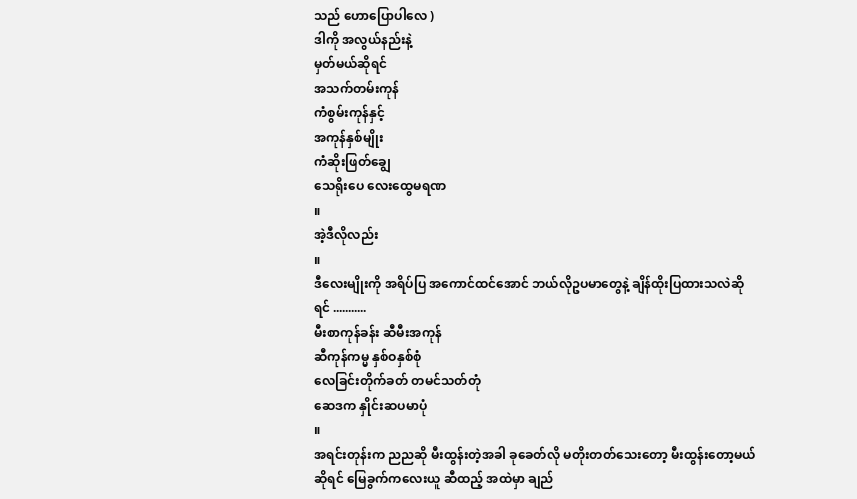သည် ဟောပြောပါလေ )
ဒါကို အလွယ်နည်းနဲ့
မှတ်မယ်ဆိုရင်
အသက်တမ်းကုန်
ကံစွမ်းကုန်နှင့်
အကုန်နှစ်မျိုး
ကံဆိုးဖြတ်ချွေ
သေရိုးပေ လေးထွေမရဏ
။
အဲ့ဒီလိုလည်း
။
ဒီလေးမျိုးကို အရိပ်ပြ အကောင်ထင်အောင် ဘယ်လိုဥပမာတွေနဲ့ ချိန်ထိုးပြထားသလဲဆိုရင် ...........
မီးစာကုန်ခန်း ဆီမီးအကုန်
ဆီကုန်ကမ္မ နှစ်ဝနှစ်စုံ
လေခြင်းတိုက်ခတ် တမင်သတ်တုံ
ဆေဒက နှိုင်းဆပမာပုံ
။
အရင်းတုန်းက ညညဆို မီးထွန်းတဲ့အခါ ခုခေတ်လို မတိုးတတ်သေးတော့ မီးထွန်းတော့မယ်ဆိုရင် မြေခွက်ကလေးယူ ဆီထည့် အထဲမှာ ချည်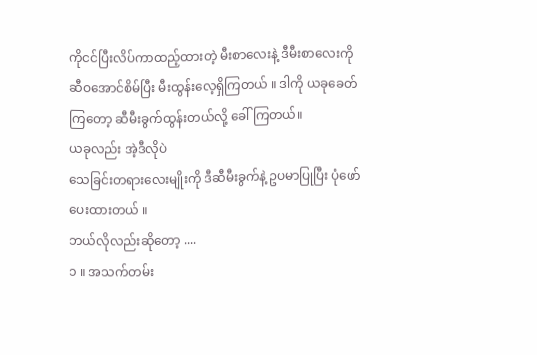ကိုငင်ပြီးလိပ်ကာထည့်ထားတဲ့ မီးစာလေးနဲ့ ဒီမီးစာလေးကို ဆီဝအောင်စိမ်ပြီး မီးထွန်းလေ့ရှိကြတယ် ။ ဒါကို ယခုခေတ်ကြတော့ ဆီမီးခွက်ထွန်းတယ်လို့ ခေါ်ကြတယ်။
ယခုလည်း အဲ့ဒီလိုပဲ
သေခြင်းတရားလေးမျိုးကို ဒီဆီမီးခွက်နဲ့ ဥပမာပြုပြီး ပုံဖော်ပေးထားတယ် ။
ဘယ်လိုလည်းဆိုတော့ ....
၁ ။ အသက်တမ်း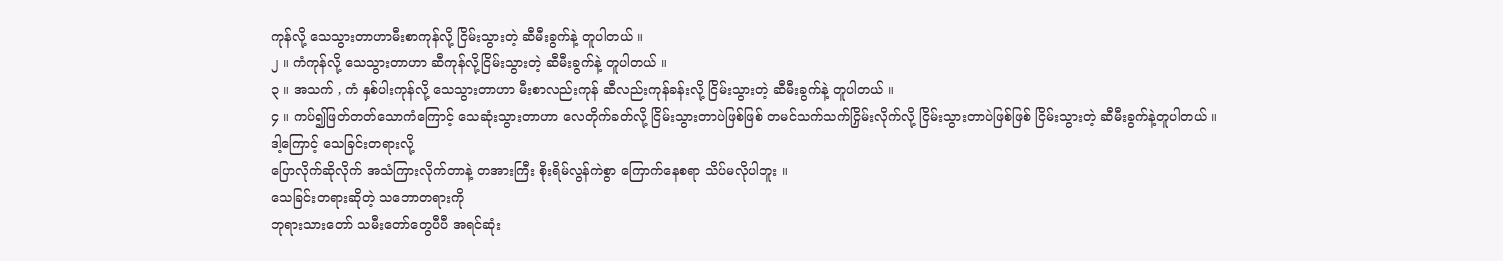ကုန်လို့ သေသွားတာဟာမီးစာကုန်လို့ ငြိမ်းသွားတဲ့ ဆီမီးခွက်နဲ့ တူပါတယ် ။
၂ ။ ကံကုန်လို့ သေသွားတာဟာ ဆီကုန်လို့ငြိမ်းသွားတဲ့ ဆီမီးခွက်နဲ့ တူပါတယ် ။
၃ ။ အသက် , ကံ နှစ်ပါးကုန်လို့ သေသွားတာဟာ မီးစာလည်းကုန် ဆီလည်းကုန်ခန်းလို့ ငြိမ်းသွားတဲ့ ဆီမီးခွက်နဲ့ တူပါတယ် ။
၄ ။ ကပ်၍ဖြတ်တတ်သောကံကြောင့် သေဆုံးသွားတာဟာ လေတိုက်ခတ်လို့ ငြိမ်းသွားတာပဲဖြစ်ဖြစ် တမင်သက်သက်ငြှိမ်းလိုက်လို့ ငြိမ်းသွားတာပဲဖြစ်ဖြစ် ငြိမ်းသွားတဲ့ ဆီမီးခွက်နဲ့တူပါတယ် ။
ဒါ့ကြောင့် သေခြင်းတရားလို့
ပြောလိုက်ဆိုလိုက် အသံကြားလိုက်တာနဲ့ တအားကြီး စိုးရိမ်လွန်ကဲစွာ ကြောက်နေစရာ သိပ်မလိုပါဘူး ။
သေခြင်းတရားဆိုတဲ့ သဘောတရားကို
ဘုရားသားတော် သမီးတော်တွေပီပီ အရင်ဆုံး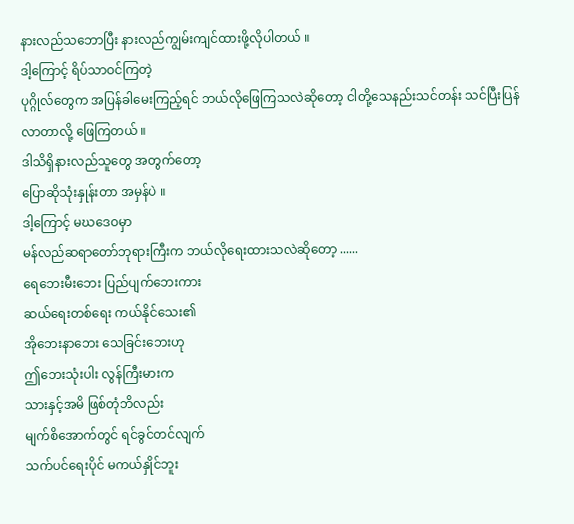နားလည်သဘောပြီး နားလည်ကျွမ်းကျင်ထားဖို့လိုပါတယ် ။
ဒါ့ကြောင့် ရိပ်သာဝင်ကြတဲ့
ပုဂ္ဂိုလ်တွေက အပြန်ခါမေးကြည့်ရင် ဘယ်လိုဖြေကြသလဲဆိုတော့ ငါတို့သေနည်းသင်တန်း သင်ပြီးပြန်လာတာလို့ ဖြေကြတယ် ။
ဒါသိရှိနားလည်သူတွေ အတွက်တော့
ပြောဆိုသုံးနှုန်းတာ အမှန်ပဲ ။
ဒါ့ကြောင့် မဃဒေဝမှာ
မန်လည်ဆရာတော်ဘုရားကြီးက ဘယ်လိုရေးထားသလဲဆိုတော့ ......
ရေဘေးမီးဘေး ပြည်ပျက်ဘေးကား
ဆယ်ရေးတစ်ရေး ကယ်နိုင်သေး၏
အိုဘေးနာဘေး သေခြင်းဘေးဟု
ဤဘေးသုံးပါး လွန်ကြီးမားက
သားနှင့်အမိ ဖြစ်တုံဘိလည်း
မျက်စိအောက်တွင် ရင်ခွင်တင်လျက်
သက်ပင်ရေးပိုင် မကယ်နှိုင်ဘူး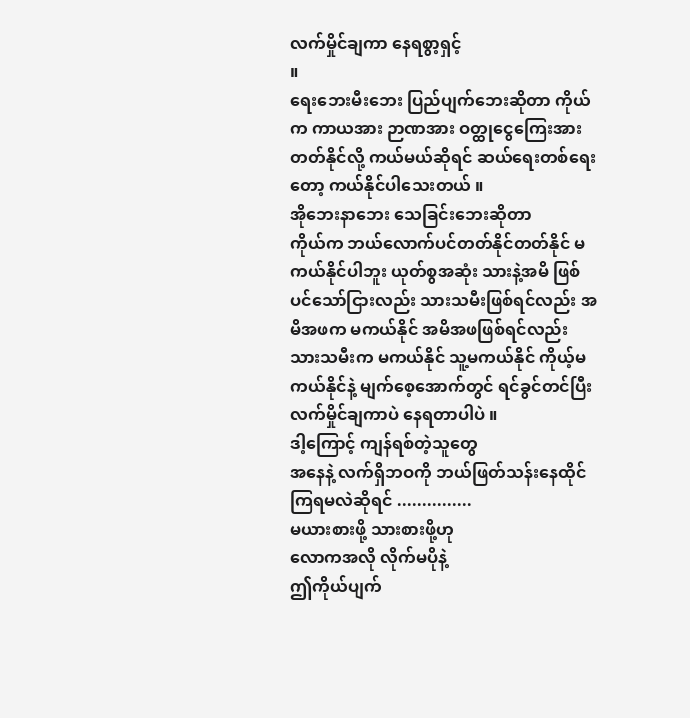လက်မှိုင်ချကာ နေရစွာ့ရှင့်
။
ရေးဘေးမီးဘေး ပြည်ပျက်ဘေးဆိုတာ ကိုယ်က ကာယအား ဉာဏအား ဝတ္ထုငွေကြေးအား တတ်နိုင်လို့ ကယ်မယ်ဆိုရင် ဆယ်ရေးတစ်ရေးတော့ ကယ်နိုင်ပါသေးတယ် ။
အိုဘေးနာဘေး သေခြင်းဘေးဆိုတာ
ကိုယ်က ဘယ်လောက်ပင်တတ်နိုင်တတ်နိုင် မကယ်နိုင်ပါဘူး ယုတ်စွအဆုံး သားနဲ့အမိ ဖြစ်ပင်သော်ငြားလည်း သားသမီးဖြစ်ရင်လည်း အမိအဖက မကယ်နိုင် အမိအဖဖြစ်ရင်လည်း သားသမီးက မကယ်နိုင် သူ့မကယ်နိုင် ကိုယ့်မကယ်နိုင်နဲ့ မျက်စေ့အောက်တွင် ရင်ခွင်တင်ပြီး လက်မှိုင်ချကာပဲ နေရတာပါပဲ ။
ဒါ့ကြောင့် ကျန်ရစ်တဲ့သူတွေ
အနေနဲ့ လက်ရှိဘဝကို ဘယ်ဖြတ်သန်းနေထိုင်ကြရမလဲဆိုရင် ...............
မယားစားဖို့ သားစားဖို့ဟု
လောကအလို လိုက်မပိုနဲ့
ဤကိုယ်ပျက်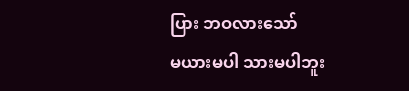ပြား ဘဝလားသော်
မယားမပါ သားမပါဘူး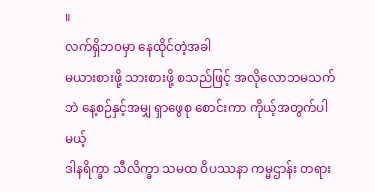။
လက်ရှိဘဝမှာ နေထိုင်တဲ့အခါ
မယားစားဖို့ သားစားဖို့ စသည်ဖြင့် အလိုလောဘမသက်ဘဲ နေ့စဉ်နှင့်အမျှ ရှာဖွေစု စောင်းကာ ကိုယ့်အတွက်ပါမယ့်
ဒါနရိက္ခာ သီလိက္ခာ သမထ ဝိပဿနာ ကမ္မဌာန်း တရား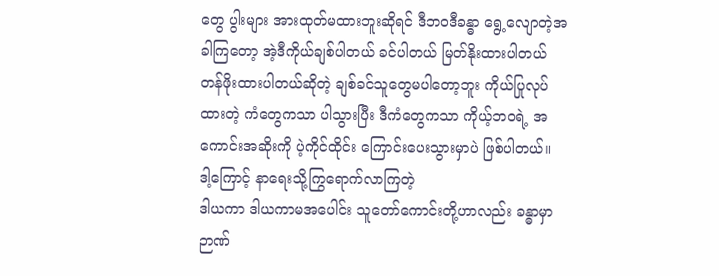တွေ ပွါးများ အားထုတ်မထားဘူးဆိုရင် ဒီဘဝဒီခန္ဓာ ရွေ့လျောတဲ့အခါကြတော့ အဲ့ဒီကိုယ်ချစ်ပါတယ် ခင်ပါတယ် မြတ်နိုးထားပါတယ် တန်ဖိုးထားပါတယ်ဆိုတဲ့ ချစ်ခင်သူတွေမပါတော့ဘူး ကိုယ်ပြုလုပ်ထားတဲ့ ကံတွေကသာ ပါသွားပြီး ဒီကံတွေကသာ ကိုယ့်ဘဝရဲ့ အကောင်းအဆိုးကို ပဲ့ကိုင်ထိုင်း ကြောင်းပေးသွားမှာပဲ ဖြစ်ပါတယ်။
ဒါ့ကြောင့် နာရေးသို့ကြွရောက်လာကြတဲ့
ဒါယကာ ဒါယကာမအပေါင်း သူတော်ကောင်းတို့ဟာလည်း ခန္ဓာမှာဉာဏ်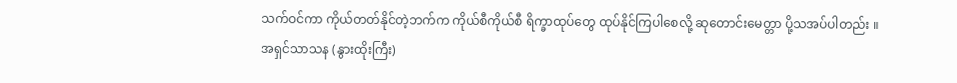သက်ဝင်ကာ ကိုယ်တတ်နိုင်တဲ့ဘက်က ကိုယ်စီကိုယ်စီ ရိက္ခာထုပ်တွေ ထုပ်နိုင်ကြပါစေလို့ ဆုတောင်းမေတ္တာ ပို့သအပ်ပါတည်း ။
အရှင်သာသန (နွားထိုးကြီး)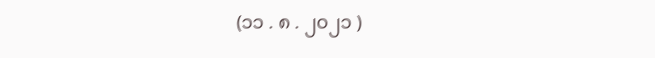(၁၁ . ၈ . ၂၀၂၁ )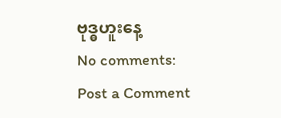ဗုဒ္ဓဟူးနေ့
No comments:
Post a Comment